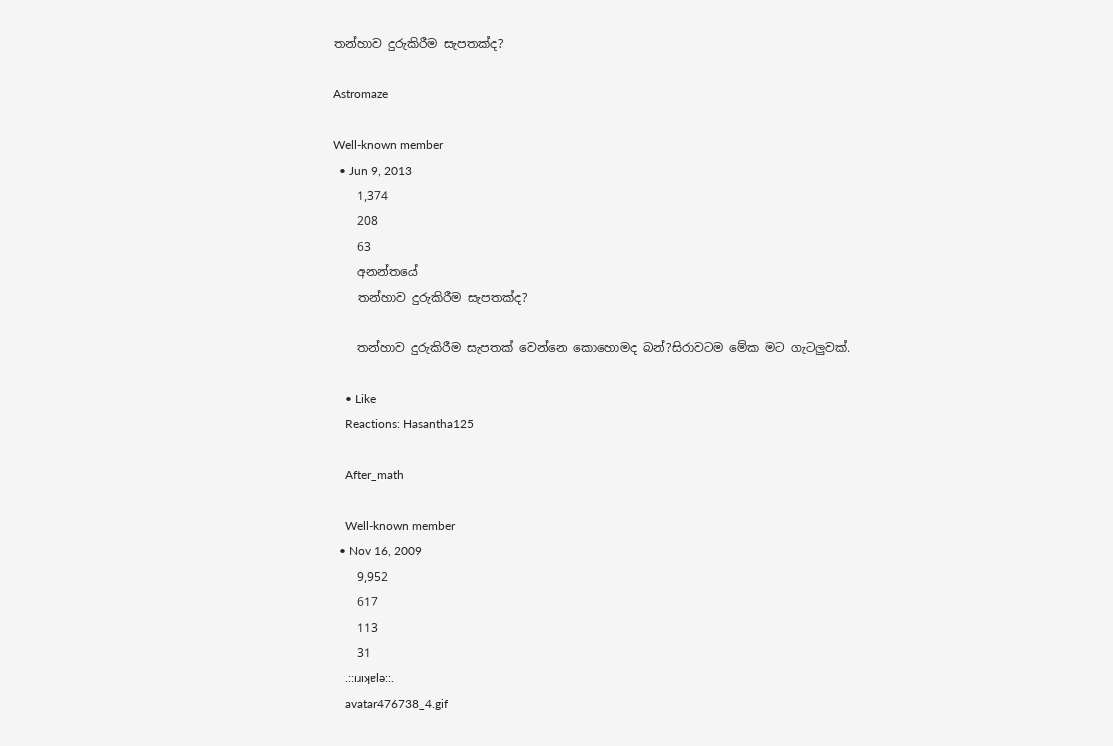තන්හාව දුරුකිරීම සැපතක්ද?

Astromaze

Well-known member
  • Jun 9, 2013
    1,374
    208
    63
    අනන්තයේ
    තන්හාව දුරුකිරීම සැපතක්ද?

    තන්හාව දුරුකිරීම සැපතක් වෙන්නෙ කොහොමද බන්?සිරාවටම මේක මට ගැටලුවක්.

    • Like
    Reactions: Hasantha125

    After_math

    Well-known member
  • Nov 16, 2009
    9,952
    617
    113
    31
    .::ıɹıʞɐlǝ::.
    avatar476738_4.gif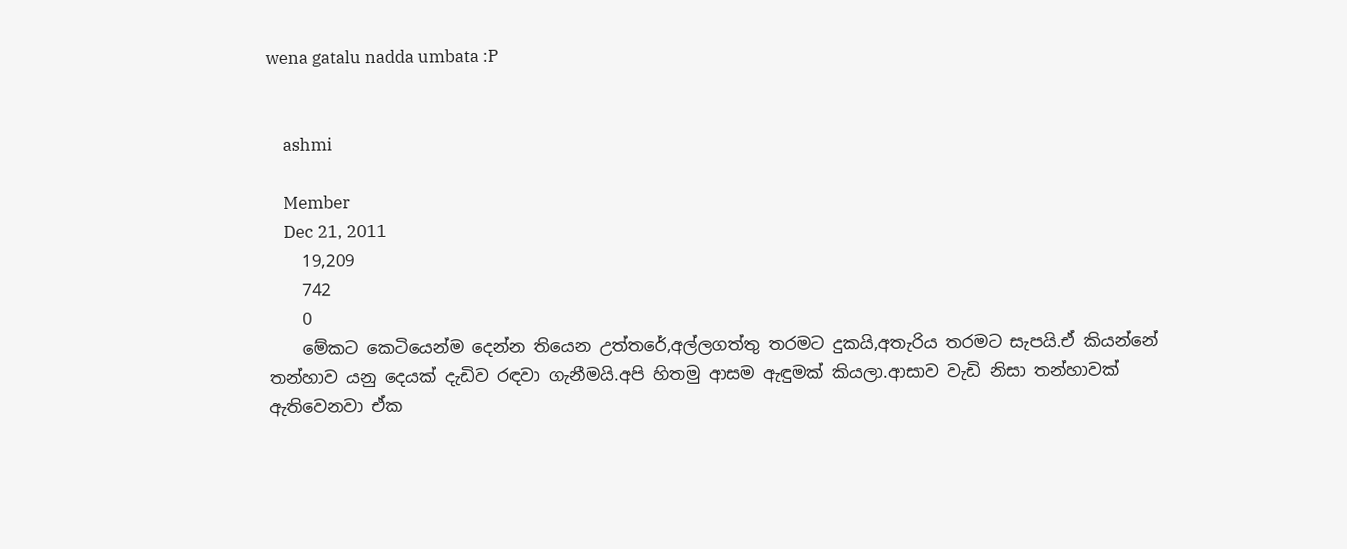wena gatalu nadda umbata :P


    ashmi

    Member
    Dec 21, 2011
    19,209
    742
    0
    මේකට කෙටියෙන්ම දෙන්න තියෙන උත්තරේ,අල්ලගත්තු තරමට දුකයි,අතැරිය තරමට සැපයි.ඒ කියන්නේ තන්හාව යනු දෙයක් දැඩිව රඳවා ගැනීමයි.අපි හිතමු ආසම ඇඳුමක් කියලා.ආසාව වැඩි නිසා තන්හාවක් ඇතිවෙනවා ඒක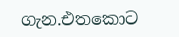ගැන.එතකොට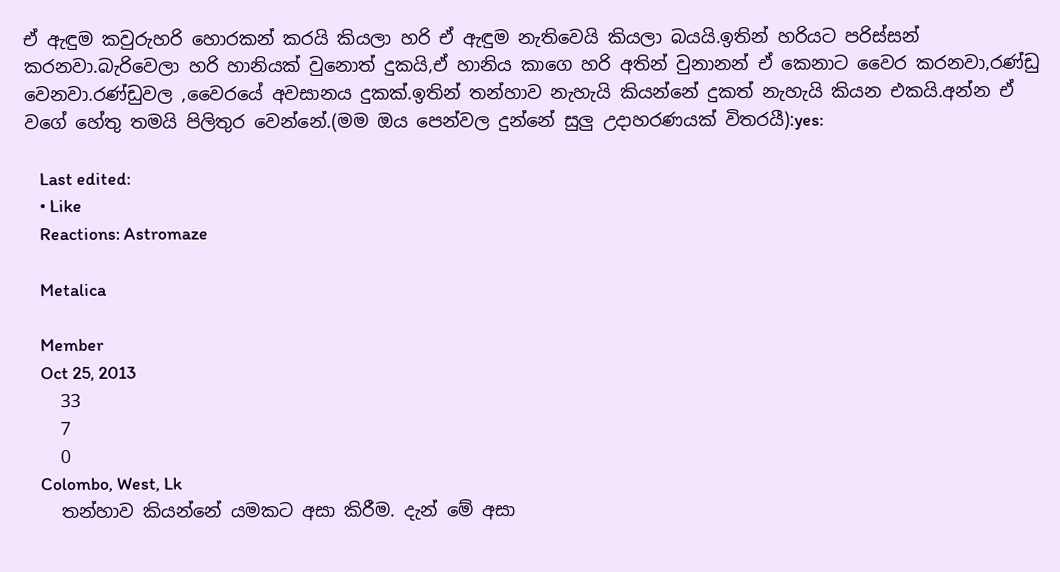ඒ ඇඳුම කවුරුහරි හොරකන් කරයි කියලා හරි ඒ ඇඳුම නැතිවෙයි කියලා බයයි.ඉතින් හරියට පරිස්සන් කරනවා.බැරිවෙලා හරි හානියක් වුනොත් දුකයි,ඒ හානිය කාගෙ හරි අතින් වුනානන් ඒ කෙනාට වෛර කරනවා,රණ්ඩු වෙනවා.රණ්ඩුවල ,වෛරයේ අවසානය දුකක්.ඉතින් තන්හාව නැහැයි කියන්නේ දුකත් නැහැයි කියන එකයි.අන්න ඒ වගේ හේතු තමයි පිලිතුර වෙන්නේ.(මම ඔය පෙන්වල දුන්නේ සුලු උදාහරණයක් විතරයී):yes:

    Last edited:
    • Like
    Reactions: Astromaze

    Metalica

    Member
    Oct 25, 2013
    33
    7
    0
    Colombo, West, Lk
    තන්හාව කියන්නේ යමකට අසා කිරීම. දැන් මේ අසා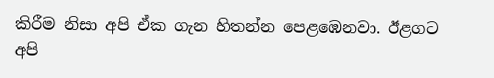කිරීම නිසා අපි ඒක ගැන හිතන්න පෙළඹෙනවා. ඊළගට අපි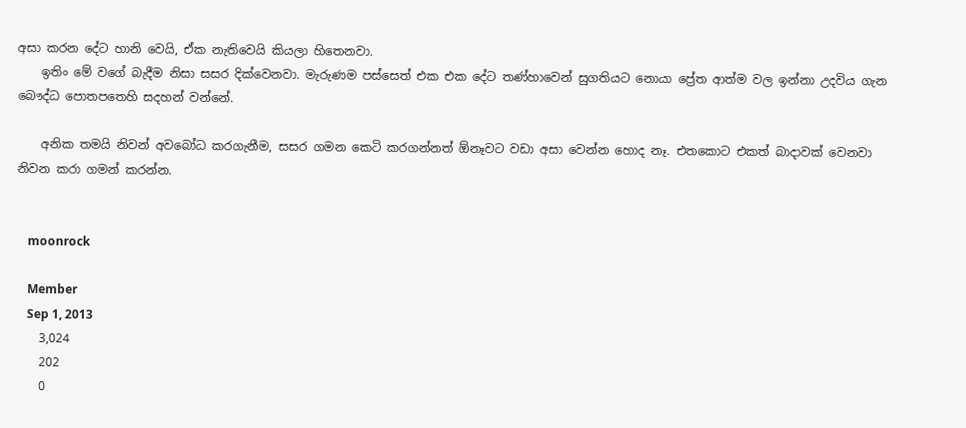අසා කරන දේට හානි වෙයි, ඒක නැතිවෙයි කියලා හිතෙනවා.
    ඉතිං මේ වගේ බැදීම නිසා සසර දික්වෙනවා. මැරුණම පස්සෙත් එක එක දේට තණ්හාවෙන් සුගතියට නොයා ප්‍රේත ආත්ම වල ඉන්නා උදවිය ගැන බෞද්ධ පොතපතෙහි සදහන් වන්නේ.

    අනික තමයි නිවන් අවබෝධ කරගැනීම, සසර ගමන කෙටි කරගන්නත් ඕනෑවට වඩා අසා වෙන්න හොද නෑ. එතකොට එකත් බාදාවක් වෙනවා නිවන කරා ගමන් කරන්න.


    moonrock

    Member
    Sep 1, 2013
    3,024
    202
    0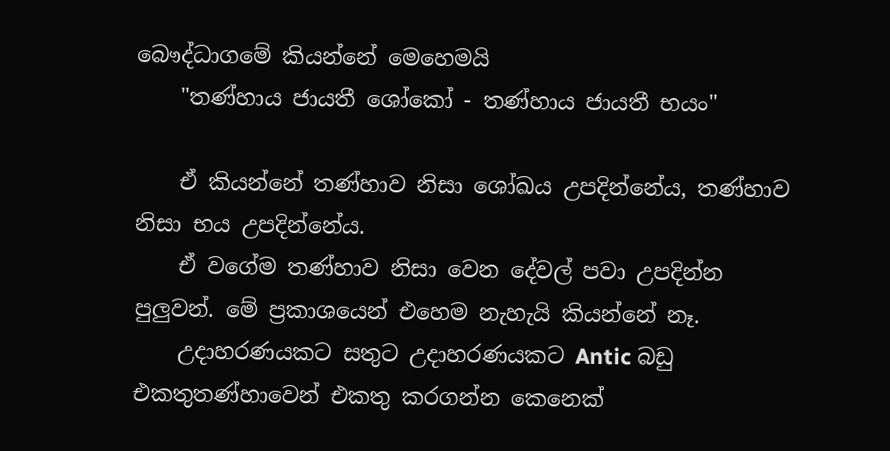බෞද්ධාගමේ කියන්නේ මෙහෙමයි
    "තණ්හාය ජායතී ශෝකෝ - තණ්හාය ජායතී භයං"

    ඒ කියන්නේ තණ්හාව නිසා ශෝඛය උපදින්නේය, තණ්හාව නිසා භය උපදින්නේය.
    ඒ වගේම තණ්හාව නිසා වෙන දේවල් පවා උපදින්න පුලුවන්. මේ ප්‍රකාශයෙන් එහෙම නැහැයි කියන්නේ නෑ.
    උදාහරණයකට සතුට උදාහරණයකට Antic බඩු එකතුතණ්හාවෙන් එකතු කරගන්න කෙනෙක්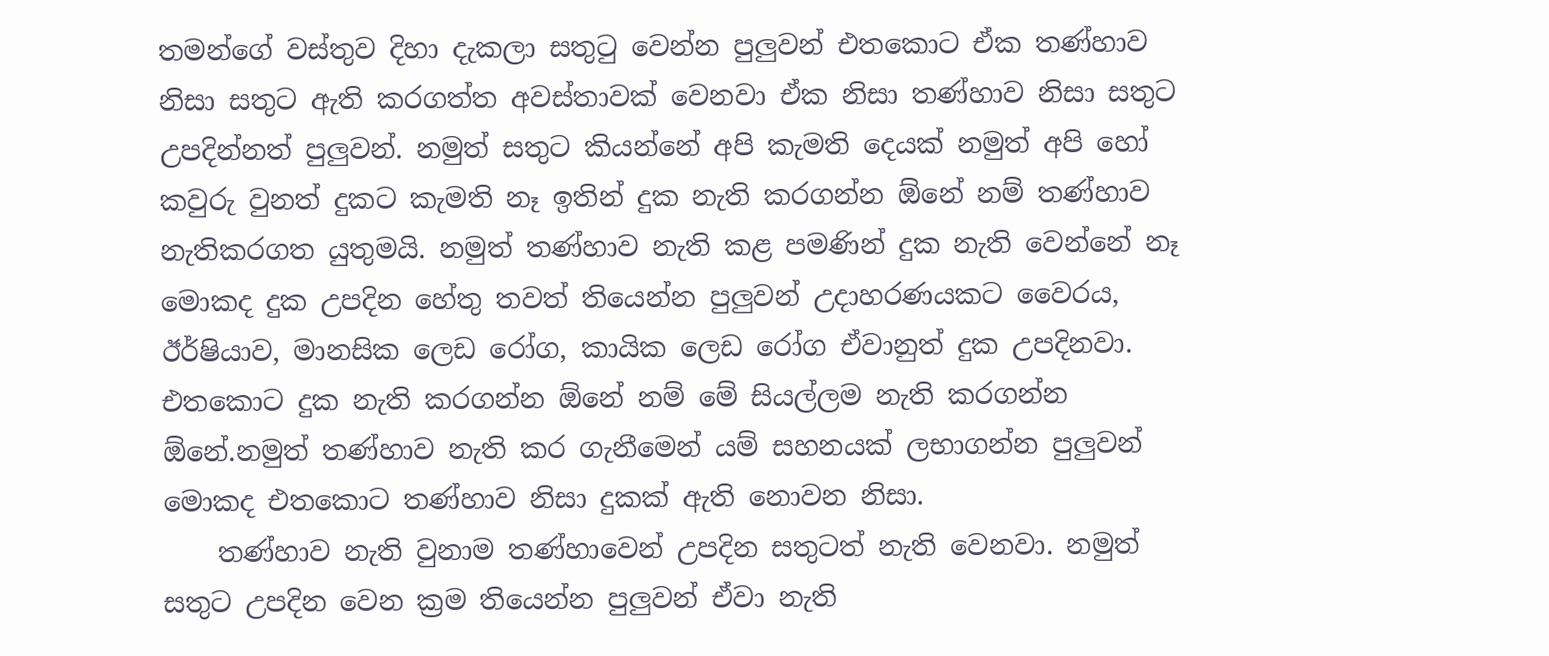තමන්ගේ වස්තුව දිහා දැකලා සතුටු වෙන්න පුලුවන් එතකොට ඒක තණ්හාව නිසා සතුට ඇති කරගත්ත අවස්තාවක් වෙනවා ඒක නිසා තණ්හාව නිසා සතුට උපදින්නත් පුලුවන්. නමුත් සතුට කියන්නේ අපි කැමති දෙයක් නමුත් අපි හෝ කවුරු වුනත් දුකට කැමති නෑ ඉතින් දුක නැති කරගන්න ඕනේ නම් තණ්හාව නැතිකරගත යුතුමයි. නමුත් තණ්හාව නැති කළ පමණින් දුක නැති වෙන්නේ නෑ මොකද දුක උපදින හේතු තවත් තියෙන්න පුලුවන් උදාහරණයකට වෛරය, ඊර්ෂියාව, මානසික ලෙඩ රෝග, කායික ලෙඩ රෝග ඒවානුත් දුක උපදිනවා. එතකොට දුක නැති කරගන්න ඕනේ නම් මේ සියල්ලම නැති කරගන්න ඕනේ.නමුත් තණ්හාව නැති කර ගැනීමෙන් යම් සහනයක් ලභාගන්න පුලුවන් මොකද එතකොට තණ්හාව නිසා දුකක් ඇති නොවන නිසා.
    තණ්හාව නැති වුනාම තණ්හාවෙන් උපදින සතුටත් නැති වෙනවා. නමුත් සතුට උපදින වෙන ක්‍රම තියෙන්න පුලුවන් ඒවා නැති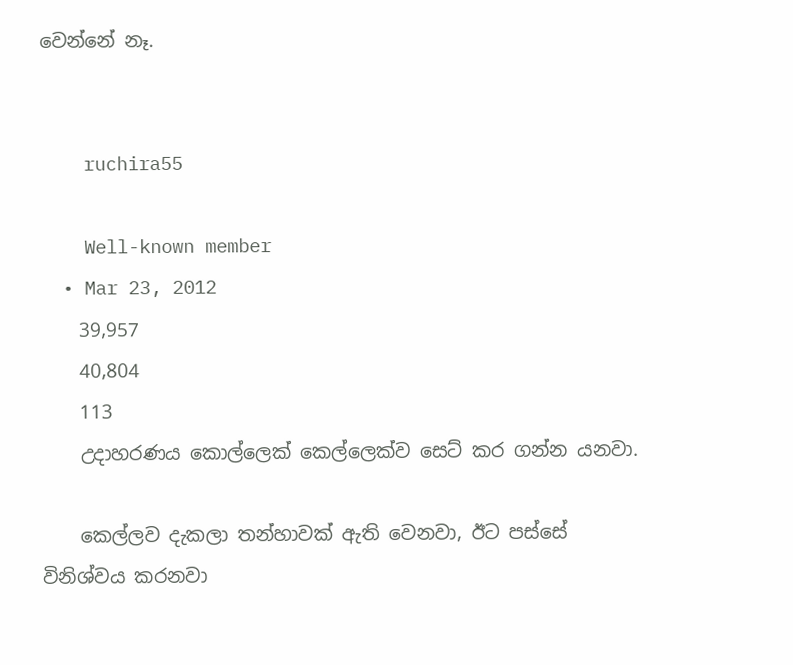වෙන්නේ නෑ.


    ruchira55

    Well-known member
  • Mar 23, 2012
    39,957
    40,804
    113
    උදාහරණය කොල්ලෙක් කෙල්ලෙක්ව සෙට් කර ගන්න යනවා.

    කෙල්ලව දැකලා තන්හාවක් ඇති වෙනවා, ඊට පස්සේ විනිශ්වය කරනවා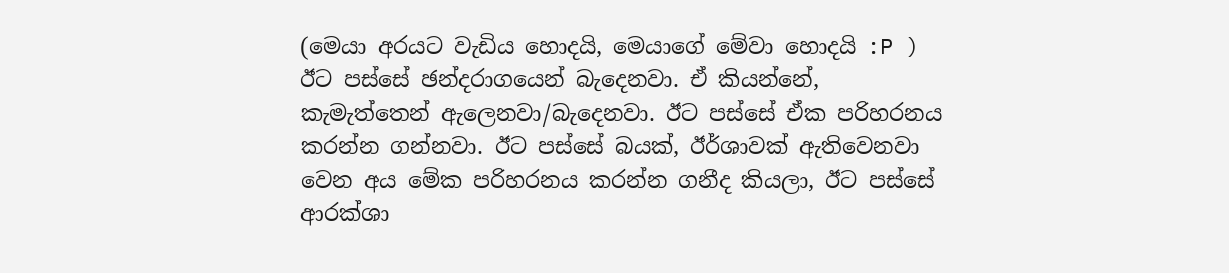(මෙයා අරයට වැඩිය හොදයි, මෙයාගේ මේවා හොදයි :P ) ඊට පස්සේ ඡන්දරාගයෙන් බැදෙනවා. ඒ කියන්නේ, කැමැත්තෙන් ඇලෙනවා/බැදෙනවා. ඊට පස්සේ ඒක පරිහරනය කරන්න ගන්නවා. ඊට පස්සේ බයක්, ඊර්ශාවක් ඇතිවෙනවා වෙන අය මේක පරිහරනය කරන්න ගනීද කියලා, ඊට පස්සේ ආරක්ශා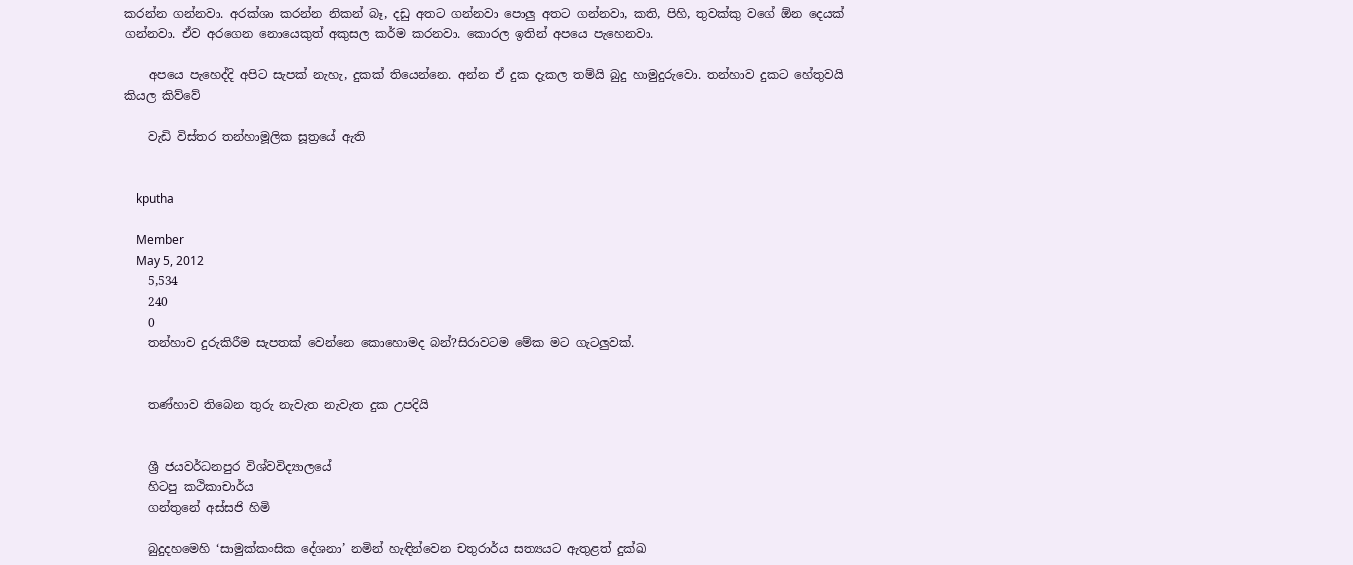කරන්න ගන්නවා. අරක්ශා කරන්න නිකන් බෑ, දඩු අතට ගන්නවා පොලු අතට ගන්නවා, කති, පිහි, තුවක්කු වගේ ඕන දෙයක් ගන්නවා. ඒව අරගෙන නොයෙකුත් අකුසල කර්ම කරනවා. කොරල ඉතින් අපයෙ පැහෙනවා.

    අපයෙ පැහෙද්දි අපිට සැපක් නැහැ, දුකක් තියෙන්නෙ. අන්න ඒ දුක දැකල තම්යි බුදු හාමුදුරුවො. තන්හාව දුකට හේතුවයි කියල කිව්වේ

    වැඩි විස්තර තන්හාමූලික සූත්‍රයේ ඇති


    kputha

    Member
    May 5, 2012
    5,534
    240
    0
    තන්හාව දුරුකිරීම සැපතක් වෙන්නෙ කොහොමද බන්?සිරාවටම මේක මට ගැටලුවක්.


    තණ්හාව තිබෙන තුරු නැවැත නැවැත දුක උපදියි


    ශ්‍රී ජයවර්ධනපුර විශ්වවිද්‍යාලයේ
    හිටපු කථිකාචාර්ය
    ගන්තුනේ අස්සජි හිමි

    බුදුදහමෙහි ‘සාමුක්කංසික දේශනා’ නමින් හැඳින්වෙන චතුරාර්ය සත්‍යයට ඇතුළත් දුක්ඛ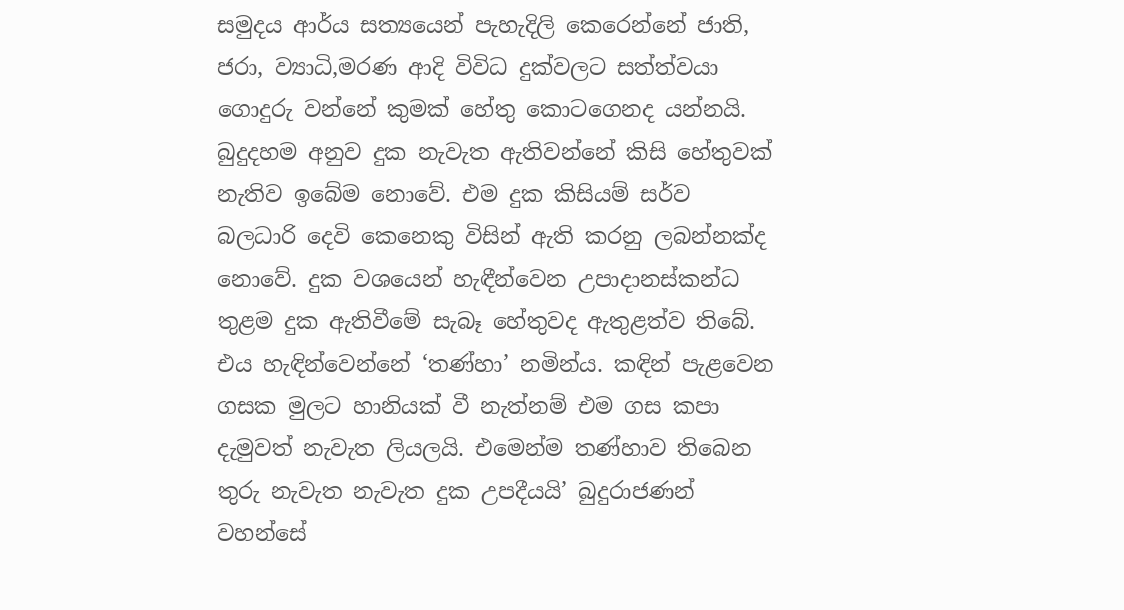සමුදය ආර්ය සත්‍යයෙන් පැහැදිලි කෙරෙන්නේ ජාති, ජරා, ව්‍යාධි,මරණ ආදි විවිධ දුක්වලට සත්ත්වයා ගොදුරු වන්නේ කුමක් හේතු කොටගෙනද යන්නයි. බුදුදහම අනුව දුක නැවැත ඇතිවන්නේ කිසි හේතුවක් නැතිව ඉබේම නොවේ. එම දුක කිසියම් සර්ව බලධාරි දෙවි කෙනෙකු විසින් ඇති කරනු ලබන්නක්ද නොවේ. දුක වශයෙන් හැඳීන්වෙන උපාදානස්කන්ධ තුළම දුක ඇතිවීමේ සැබෑ හේතුවද ඇතුළත්ව තිබේ. එය හැඳින්වෙන්නේ ‘තණ්හා’ නමින්ය. කඳින් පැළවෙන ගසක මුලට හානියක් වී නැත්නම් එම ගස කපා දැමුවත් නැවැත ලියලයි. එමෙන්ම තණ්හාව තිබෙන තුරු නැවැත නැවැත දුක උපදීයයි’ බුදුරාජණන් වහන්සේ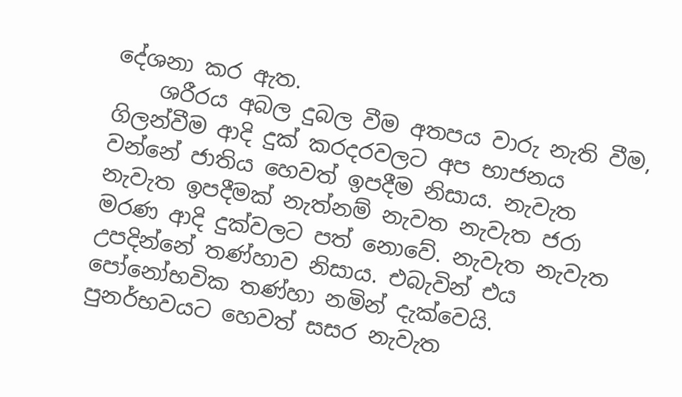දේශනා කර ඇත.
    ශරීරය අබල දුබල වීම අතපය වාරු නැති වීම, ගිලන්වීම ආදි දුක් කරදරවලට අප භාජනය වන්නේ ජාතිය හෙවත් ඉපදීම නිසාය. නැවැත නැවැත ඉපදීමක් නැත්නම් නැවත නැවැත ජරා මරණ ආදි දුක්වලට පත් නොවේ. නැවැත නැවැත උපදින්නේ තණ්හාව නිසාය. එබැවින් එය පෝනෝභවික තණ්හා නමින් දැක්වෙයි. පුනර්භවයට හෙවත් සසර නැවැත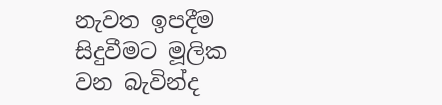නැවත ඉපදීම සිදුවීමට මූලික වන බැවින්ද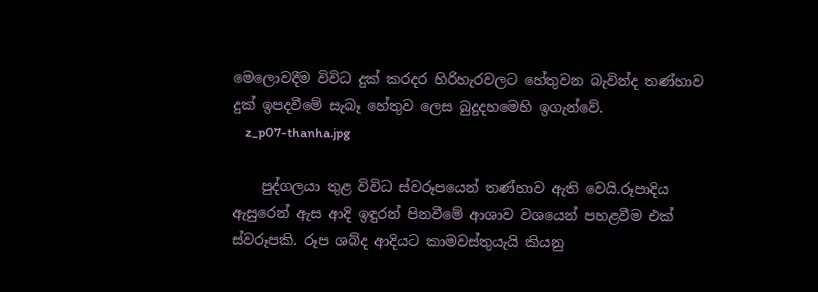මෙලොවදීම විවිධ දුක් කරදර හිරිහැරවලට හේතුවන බැවින්ද තණ්හාව දුක් ඉපදවීමේ සැබෑ හේතුව ලෙස බුදුදහමෙහි ඉගැන්වේ.
    z_p07-thanha.jpg

    පුද්ගලයා තුළ විවිධ ස්වරූපයෙන් තණ්හාව ඇති වෙයි.රූපාදිය ඇසුරෙන් ඇස ආදි ඉඳුරන් පිනවීමේ ආශාව වශයෙන් පහළවීම එක් ස්වරූපකි. රූප ශබ්ද ආදියට කාමවස්තුයැයි කියනු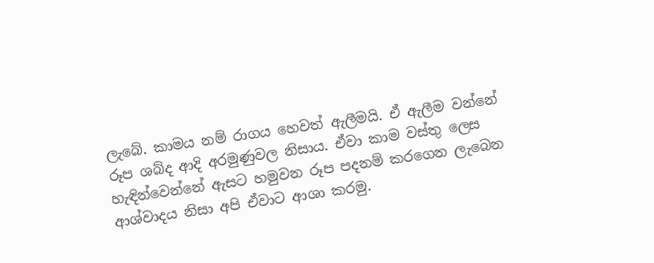ලැබේ. කාමය නම් රාගය හෙවත් ඇලීමයි. ඒ ඇලීම වන්නේ රූප ශබ්ද ආදි අරමුණුවල නිසාය. ඒවා කාම වස්තු ලෙස හැඳින්වෙන්නේ ඇසට හමුවන රූප පදනම් කරගෙන ලැබෙන ආශ්වාදය නිසා අපි ඒවාට ආශා කරමු.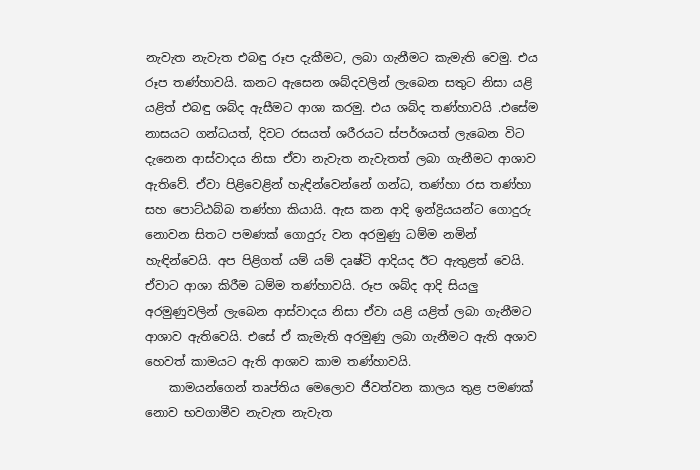නැවැත නැවැත එබඳු රූප දැකීමට, ලබා ගැනීමට කැමැති වෙමු. එය රූප තණ්හාවයි. කනට ඇසෙන ශබ්දවලින් ලැබෙන සතුට නිසා යළි යළිත් එබඳු ශබ්ද ඇසීමට ආශා කරමු. එය ශබ්ද තණ්හාවයි .එසේම නාසයට ගන්ධයත්, දිවට රසයත් ශරීරයට ස්පර්ශයත් ලැබෙන විට දැනෙන ආස්වාදය නිසා ඒවා නැවැත නැවැතත් ලබා ගැනීමට ආශාව ඇතිවේ. ඒවා පිළිවෙළින් හැඳින්වෙන්නේ ගන්ධ, තණ්හා රස තණ්හා සහ පොට්ඨබ්බ තණ්හා කියායි. ඇස කන ආදි ඉන්ද්‍රියයන්ට ගොදුරු නොවන සිතට පමණක් ගොදුරු වන අරමුණු ධම්ම නමින් හැඳින්වෙයි. අප පිළිගත් යම් යම් දෘෂ්ටි ආදියද ඊට ඇතුළත් වෙයි. ඒවාට ආශා කිරීම ධම්ම තණ්හාවයි. රූප ශබ්ද ආදි සියලු අරමුණුවලින් ලැබෙන ආස්වාදය නිසා ඒවා යළි යළිත් ලබා ගැනීමට ආශාව ඇතිවෙයි. එසේ ඒ කැමැති අරමුණු ලබා ගැනීමට ඇති අශාව හෙවත් කාමයට ඇති ආශාව කාම තණ්හාවයි.
    කාමයන්ගෙන් තෘප්තිය මෙලොව ජීවත්වන කාලය තුළ පමණක් නොව භවගාමීව නැවැත නැවැත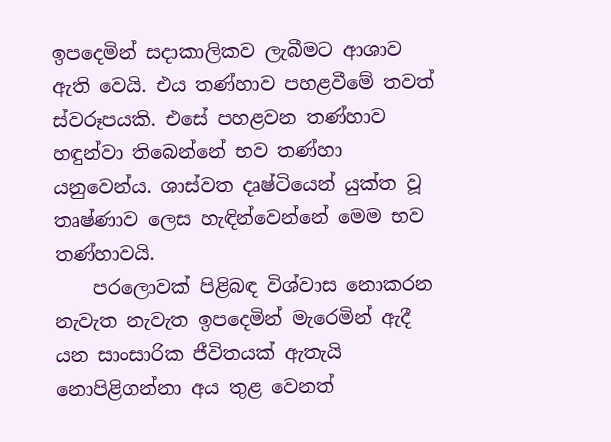ඉපදෙමින් සදාකාලිකව ලැබීමට ආශාව ඇති වෙයි. එය තණ්හාව පහළවීමේ තවත් ස්වරූපයකි. එසේ පහළවන තණ්හාව හඳුන්වා තිබෙන්නේ භව තණ්හා යනුවෙන්ය. ශාස්වත දෘෂ්ටියෙන් යුක්ත වූ තෘෂ්ණාව ලෙස හැඳින්වෙන්නේ මෙම භව තණ්හාවයි.
    පරලොවක් පිළිබඳ විශ්වාස නොකරන නැවැත නැවැත ඉපදෙමින් මැරෙමින් ඇදී යන සාංසාරික ජීවිතයක් ඇතැයි නොපිළිගන්නා අය තුළ වෙනත්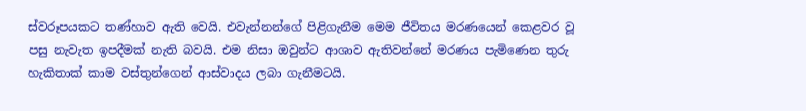ස්වරූපයකට තණ්හාව ඇති වෙයි. එවැන්නන්ගේ පිළිගැනීම මෙම ජීවිතය මරණයෙන් කෙළවර වූ පසු නැවැත ඉපදීමක් නැති බවයි. එම නිසා ඔවුන්ට ආශාව ඇතිවන්නේ මරණය පැමිණෙන තුරු හැකිතාක් කාම වස්තුන්ගෙන් ආස්වාදය ලබා ගැනීමටයි.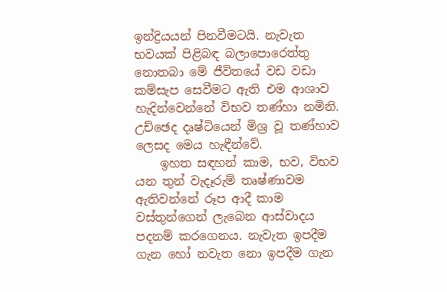ඉන්ද්‍රියයන් පිනවීමටයි. නැවැත භවයක් පිළිබඳ බලාපොරෙත්තු නොතබා මේ ජීවිතයේ වඩ වඩා කම්සැප සෙවීමට ඇති එම ආශාව හැදින්වෙන්නේ විභව තණ්හා නමිනි. උච්ඡෙද දෘෂ්ටියෙන් මිශ්‍ර වූ තණ්හාව ලෙසද මෙය හැඳීන්වේ.
    ඉහත සඳහන් කාම, භව, විභව යන තුන් වැදෑරුම් තෘෂ්ණාවම ඇතිවන්නේ රූප ආදී කාම වස්තුන්ගෙන් ලැබෙන ආස්වාදය පදනම් කරගෙනය. නැවැත ඉපදීම ගැන හෝ නවැත නො ඉපදීම ගැන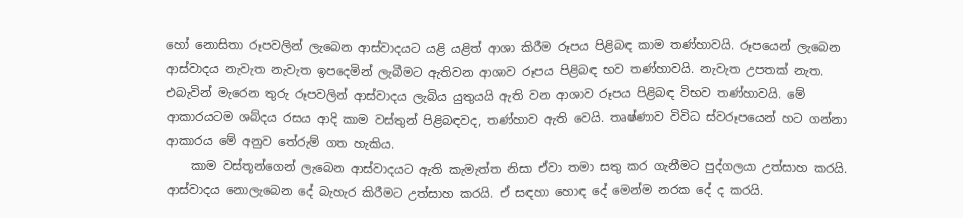හෝ නොසිතා රූපවලින් ලැබෙන ආස්වාදයට යළි යළිත් ආශා කිරීම රූපය පිළිබඳ කාම තණ්හාවයි. රූපයෙන් ලැබෙන ආස්වාදය නැවැත නැවැත ඉපදෙමින් ලැබීමට ඇතිවන ආශාව රූපය පිළිබඳ භව තණ්හාවයි. නැවැත උපතක් නැත. එබැවින් මැරෙන තුරු රූපවලින් ආස්වාදය ලැබිය යුතුයයි ඇති වන ආශාව රූපය පිළිබඳ විභව තණ්හාවයි. මේ ආකාරයටම ශබ්දය රසය ආදි කාම වස්තුන් පිළිබඳවද, තණ්හාව ඇති වෙයි. තෘෂ්ණාව විවිධ ස්වරූපයෙන් හට ගන්නා ආකාරය මේ අනුව තේරුම් ගත හැකිය.
    කාම වස්තූන්ගෙන් ලැබෙන ආස්වාදයට ඇති කැමැත්ත නිසා ඒවා තමා සතු කර ගැනීමට පුද්ගලයා උත්සාහ කරයි. ආස්වාදය නොලැබෙන දේ බැහැර කිරීමට උත්සාහ කරයි. ඒ සඳහා හොඳ දේ මෙන්ම නරක දේ ද කරයි.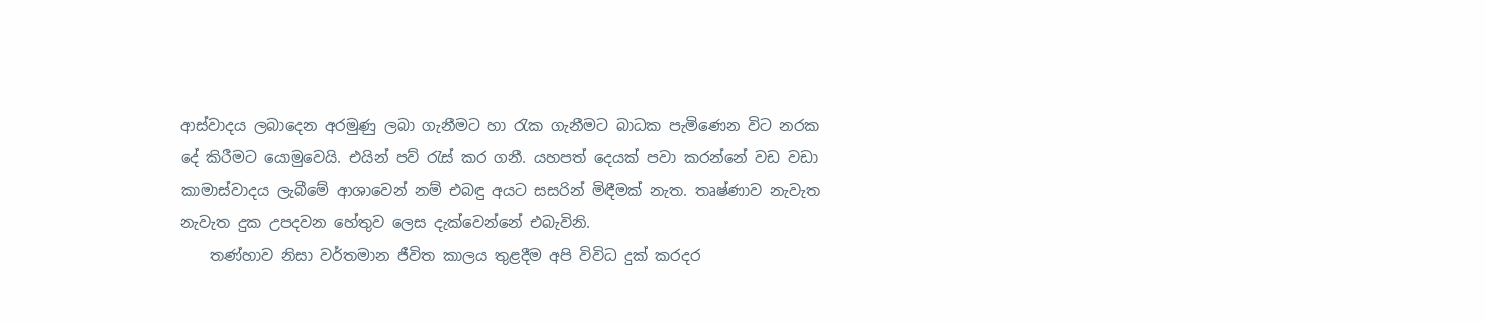ආස්වාදය ලබාදෙන අරමුණු ලබා ගැනීමට හා රැක ගැනීමට බාධක පැමිණෙන විට නරක දේ කිරීමට යොමුවෙයි. එයින් පව් රැස් කර ගනී. යහපත් දෙයක් පවා කරන්නේ වඩ වඩා කාමාස්වාදය ලැබීමේ ආශාවෙන් නම් එබඳු අයට සසරින් මිඳීමක් නැත. තෘෂ්ණාව නැවැත නැවැත දුක උපදවන හේතුව ලෙස දැක්වෙන්නේ එබැවිනි.
    තණ්හාව නිසා වර්තමාන ජීවිත කාලය තුළදීම අපි විවිධ දුක් කරදර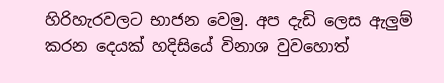හිරිහැරවලට භාජන වෙමු. අප දැඩි ලෙස ඇලුම් කරන දෙයක් හදිසියේ විනාශ වුවහොත්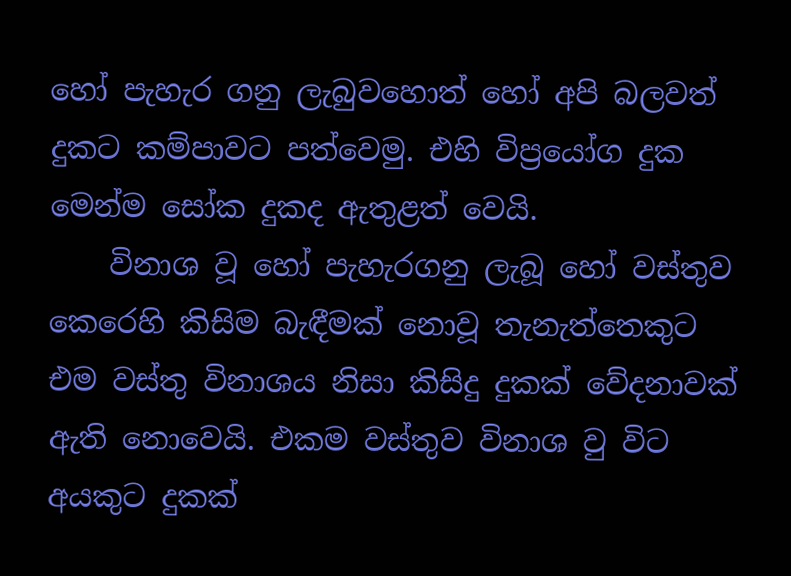හෝ පැහැර ගනු ලැබුවහොත් හෝ අපි බලවත් දුකට කම්පාවට පත්වෙමු. එහි විප්‍රයෝග දුක මෙන්ම සෝක දුකද ඇතුළත් වෙයි.
    විනාශ වූ හෝ පැහැරගනු ලැබූ හෝ වස්තුව කෙරෙහි කිසිම බැඳීමක් නොවූ තැනැත්තෙකුට එම වස්තු විනාශය නිසා කිසිදු දුකක් වේදනාවක් ඇති නොවෙයි. එකම වස්තුව විනාශ වු විට අයකුට දුකක්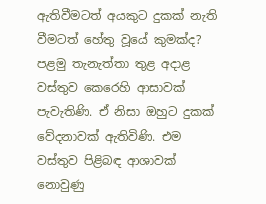ඇතිවීමටත් අයකුට දුකක් නැති වීමටත් හේතු වූයේ කුමක්ද? පළමු තැනැත්තා තුළ අදාළ වස්තුව කෙරෙහි ආසාවක් පැවැතිණි. ඒ නිසා ඔහුට දුකක් වේදනාවක් ඇතිවිණි. එම වස්තුව පිළිබඳ ආශාවක් නොවුණු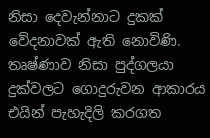නිසා දෙවැන්නාට දුකක් වේදනාවක් ඇති නොවිණි. තෘෂ්ණාව නිසා පුද්ගලයා දුක්වලට ගොදුරුවන ආකාරය එයින් පැහැදිලි කරගත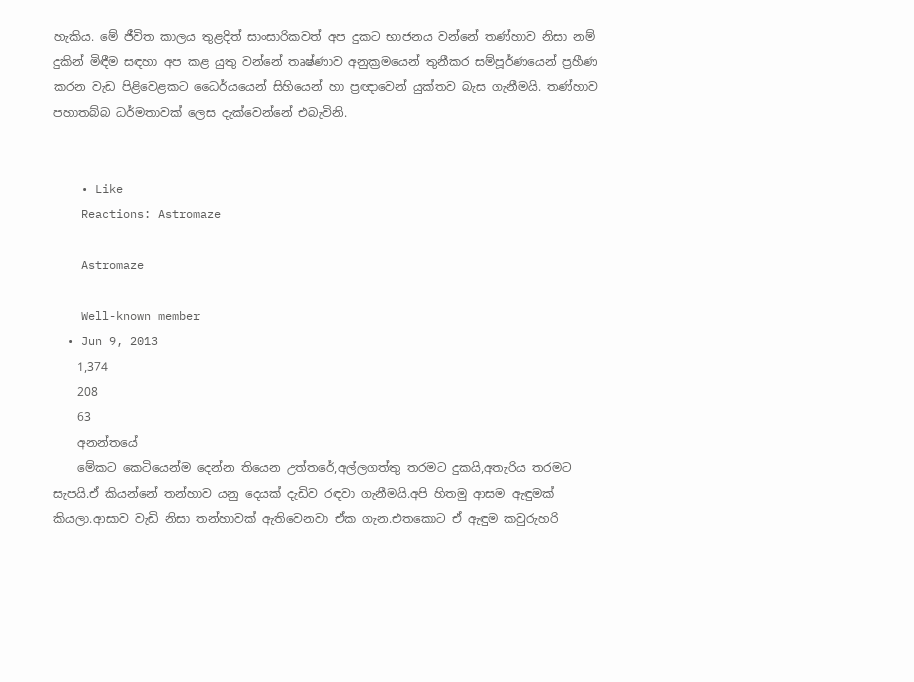හැකිය. මේ ජීවිත කාලය තුළදිත් සාංසාරිකවත් අප දුකට භාජනය වන්නේ තණ්හාව නිසා නම් දුකින් මිඳීම සඳහා අප කළ යුතු වන්නේ තෘෂ්ණාව අනුක්‍රමයෙන් තුනීකර සම්පූර්ණයෙන් ප්‍රහීණ කරන වැඩ පිළිවෙළකට ධෛර්යයෙන් සිහියෙන් හා ප්‍රඥාවෙන් යුක්තව බැස ගැනීමයි. තණ්හාව පහාතබ්බ ධර්මතාවක් ලෙස දැක්වෙන්නේ එබැවිනි.


    • Like
    Reactions: Astromaze

    Astromaze

    Well-known member
  • Jun 9, 2013
    1,374
    208
    63
    අනන්තයේ
    මේකට කෙටියෙන්ම දෙන්න තියෙන උත්තරේ,අල්ලගත්තු තරමට දුකයි,අතැරිය තරමට සැපයි.ඒ කියන්නේ තන්හාව යනු දෙයක් දැඩිව රඳවා ගැනීමයි.අපි හිතමු ආසම ඇඳුමක් කියලා.ආසාව වැඩි නිසා තන්හාවක් ඇතිවෙනවා ඒක ගැන.එතකොට ඒ ඇඳුම කවුරුහරි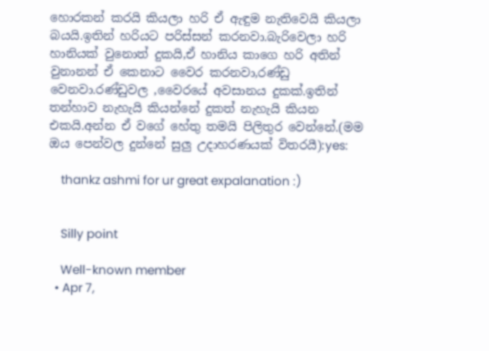හොරකන් කරයි කියලා හරි ඒ ඇඳුම නැතිවෙයි කියලා බයයි.ඉතින් හරියට පරිස්සන් කරනවා.බැරිවෙලා හරි හානියක් වුනොත් දුකයි,ඒ හානිය කාගෙ හරි අතින් වුනානන් ඒ කෙනාට වෛර කරනවා,රණ්ඩු වෙනවා.රණ්ඩුවල ,වෛරයේ අවසානය දුකක්.ඉතින් තන්හාව නැහැයි කියන්නේ දුකත් නැහැයි කියන එකයි.අන්න ඒ වගේ හේතු තමයි පිලිතුර වෙන්නේ.(මම ඔය පෙන්වල දුන්නේ සුලු උදාහරණයක් විතරයී):yes:

    thankz ashmi for ur great expalanation :)


    Silly point

    Well-known member
  • Apr 7,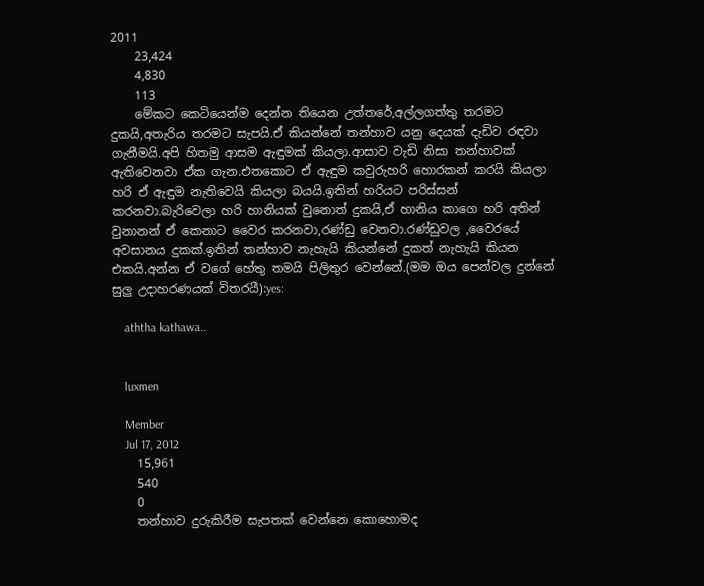2011
    23,424
    4,830
    113
    මේකට කෙටියෙන්ම දෙන්න තියෙන උත්තරේ,අල්ලගත්තු තරමට දුකයි,අතැරිය තරමට සැපයි.ඒ කියන්නේ තන්හාව යනු දෙයක් දැඩිව රඳවා ගැනීමයි.අපි හිතමු ආසම ඇඳුමක් කියලා.ආසාව වැඩි නිසා තන්හාවක් ඇතිවෙනවා ඒක ගැන.එතකොට ඒ ඇඳුම කවුරුහරි හොරකන් කරයි කියලා හරි ඒ ඇඳුම නැතිවෙයි කියලා බයයි.ඉතින් හරියට පරිස්සන් කරනවා.බැරිවෙලා හරි හානියක් වුනොත් දුකයි,ඒ හානිය කාගෙ හරි අතින් වුනානන් ඒ කෙනාට වෛර කරනවා,රණ්ඩු වෙනවා.රණ්ඩුවල ,වෛරයේ අවසානය දුකක්.ඉතින් තන්හාව නැහැයි කියන්නේ දුකත් නැහැයි කියන එකයි.අන්න ඒ වගේ හේතු තමයි පිලිතුර වෙන්නේ.(මම ඔය පෙන්වල දුන්නේ සුලු උදාහරණයක් විතරයී):yes:

    aththa kathawa..


    luxmen

    Member
    Jul 17, 2012
    15,961
    540
    0
    තන්හාව දුරුකිරීම සැපතක් වෙන්නෙ කොහොමද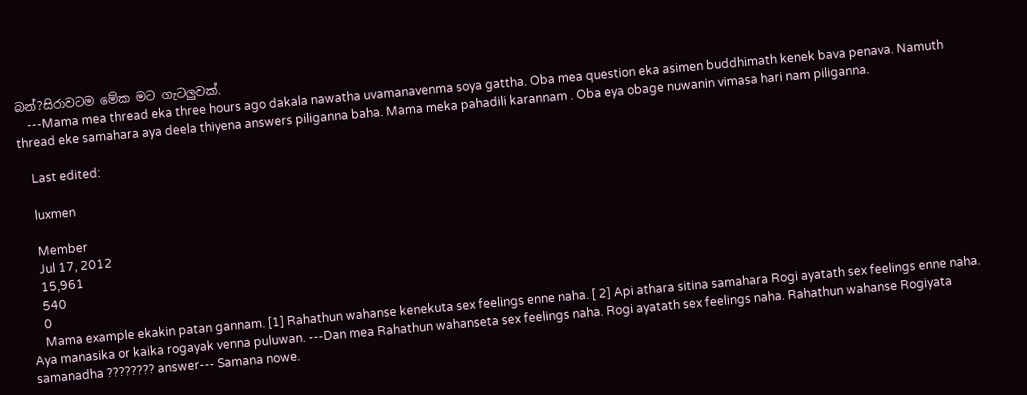බන්?සිරාවටම මේක මට ගැටලුවක්.
    ---Mama mea thread eka three hours ago dakala nawatha uvamanavenma soya gattha. Oba mea question eka asimen buddhimath kenek bava penava. Namuth thread eke samahara aya deela thiyena answers piliganna baha. Mama meka pahadili karannam . Oba eya obage nuwanin vimasa hari nam piliganna.

    Last edited:

    luxmen

    Member
    Jul 17, 2012
    15,961
    540
    0
    Mama example ekakin patan gannam. [1] Rahathun wahanse kenekuta sex feelings enne naha. [ 2] Api athara sitina samahara Rogi ayatath sex feelings enne naha. Aya manasika or kaika rogayak venna puluwan. ---Dan mea Rahathun wahanseta sex feelings naha. Rogi ayatath sex feelings naha. Rahathun wahanse Rogiyata samanadha ???????? answer--- Samana nowe.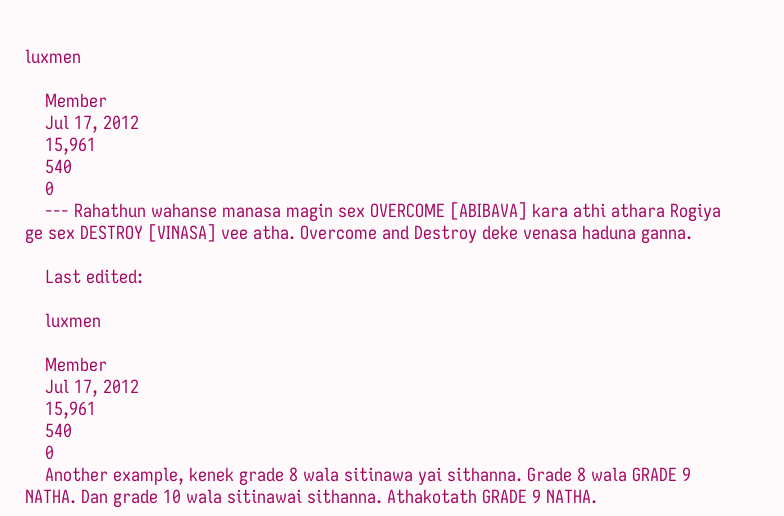luxmen

    Member
    Jul 17, 2012
    15,961
    540
    0
    --- Rahathun wahanse manasa magin sex OVERCOME [ABIBAVA] kara athi athara Rogiya ge sex DESTROY [VINASA] vee atha. Overcome and Destroy deke venasa haduna ganna.

    Last edited:

    luxmen

    Member
    Jul 17, 2012
    15,961
    540
    0
    Another example, kenek grade 8 wala sitinawa yai sithanna. Grade 8 wala GRADE 9 NATHA. Dan grade 10 wala sitinawai sithanna. Athakotath GRADE 9 NATHA.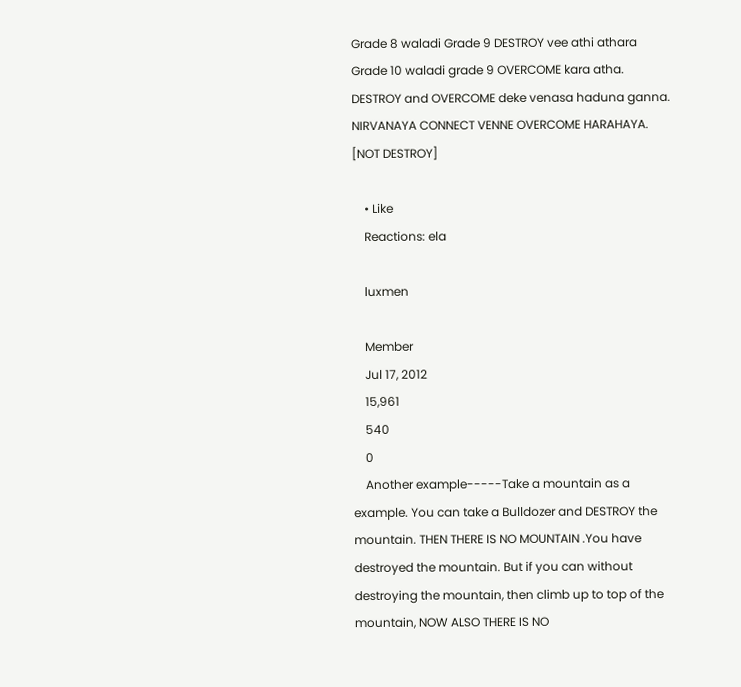Grade 8 waladi Grade 9 DESTROY vee athi athara Grade 10 waladi grade 9 OVERCOME kara atha. DESTROY and OVERCOME deke venasa haduna ganna. NIRVANAYA CONNECT VENNE OVERCOME HARAHAYA. [NOT DESTROY]

    • Like
    Reactions: ela

    luxmen

    Member
    Jul 17, 2012
    15,961
    540
    0
    Another example-----Take a mountain as a example. You can take a Bulldozer and DESTROY the mountain. THEN THERE IS NO MOUNTAIN .You have destroyed the mountain. But if you can without destroying the mountain, then climb up to top of the mountain, NOW ALSO THERE IS NO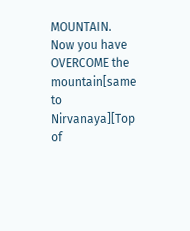MOUNTAIN. Now you have OVERCOME the mountain[same to Nirvanaya][Top of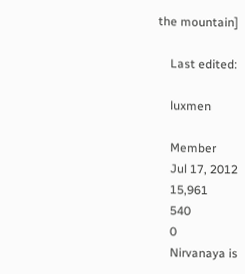the mountain]

    Last edited:

    luxmen

    Member
    Jul 17, 2012
    15,961
    540
    0
    Nirvanaya is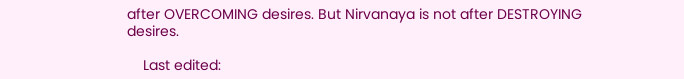after OVERCOMING desires. But Nirvanaya is not after DESTROYING desires.

    Last edited: